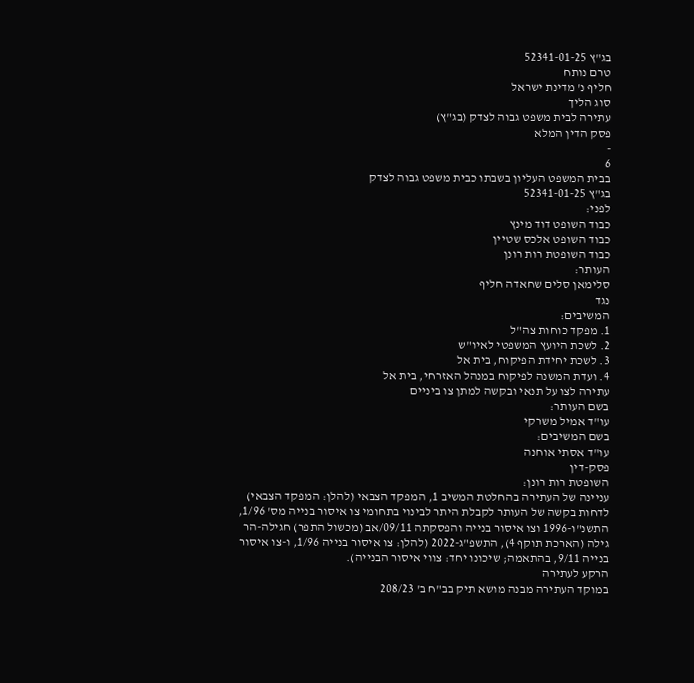בג"ץ 52341-01-25
טרם נותח
חליף נ' מדינת ישראל
סוג הליך
עתירה לבית משפט גבוה לצדק (בג"ץ)
פסק הדין המלא
-
6
בבית המשפט העליון בשבתו כבית משפט גבוה לצדק
בג"ץ 52341-01-25
לפני:
כבוד השופט דוד מינץ
כבוד השופט אלכס שטיין
כבוד השופטת רות רונן
העותר:
סלימאן סלים שחאדה חליף
נגד
המשיבים:
1. מפקד כוחות צה"ל
2. לשכת היועץ המשפטי לאיו"ש
3. לשכת יחידת הפיקוח, בית אל
4. ועדת המשנה לפיקוח במנהל האזרחי, בית אל
עתירה לצו על תנאי ובקשה למתן צו ביניים
בשם העותר:
עו"ד אמיל משרקי
בשם המשיבים:
עו"ד אסתי אוחנה
פסק-דין
השופטת רות רונן:
עניינה של העתירה בהחלטת המשיב 1, המפקד הצבאי (להלן: המפקד הצבאי) לדחות בקשה של העותר לקבלת היתר לבינוי בתחומי צו איסור בנייה מס' 1/96, התשנ"ו-1996 וצו איסור בנייה והפסקתה 09/11/אב (מכשול התפר) חגילה-הר גילה (הארכת תוקף 4), התשפ"ג-2022 (להלן: צו איסור בנייה 1/96, ו-צו איסור בנייה 9/11, בהתאמה; שיכונו יחד: צווי איסור הבנייה).
הרקע לעתירה
במוקד העתירה מבנה מושא תיק בב"ח ב' 208/23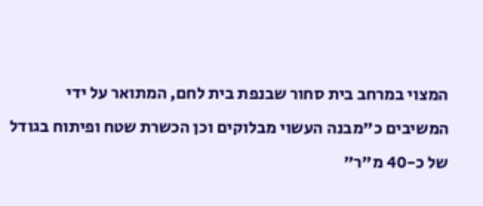המצוי במרחב בית סחור שבנפת בית לחם, המתואר על ידי המשיבים כ"מבנה העשוי מבלוקים וכן הכשרת שטח ופיתוח בגודל של כ-40 מ"ר"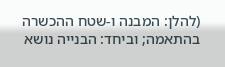(להלן: המבנה ו-שטח ההכשרה בהתאמה; וביחד: הבנייה נושא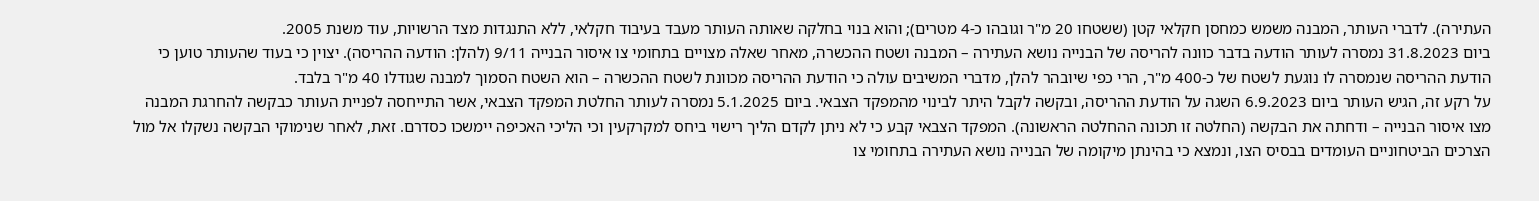העתירה). לדברי העותר, המבנה משמש כמחסן חקלאי קטן (ששטחו 20 מ"ר וגובהו כ-4 מטרים); והוא בנוי בחלקה שאותה העותר מעבד בעיבוד חקלאי, ללא התנגדות מצד הרשויות, עוד משנת 2005.
ביום 31.8.2023 נמסרה לעותר הודעה בדבר כוונה להריסה של הבנייה נושא העתירה – המבנה ושטח ההכשרה, מאחר שאלה מצויים בתחומי צו איסור הבנייה 9/11 (להלן: הודעה ההריסה). יצוין כי בעוד שהעותר טוען כי הודעת ההריסה שנמסרה לו נוגעת לשטח של כ-400 מ"ר, הרי כפי שיובהר להלן, מדברי המשיבים עולה כי הודעת ההריסה מכוונת לשטח ההכשרה – הוא השטח הסמוך למבנה שגודלו 40 מ"ר בלבד.
על רקע זה, הגיש העותר ביום 6.9.2023 השגה על הודעת ההריסה, ובקשה לקבל היתר לבינוי מהמפקד הצבאי. ביום 5.1.2025 נמסרה לעותר החלטת המפקד הצבאי, אשר התייחסה לפניית העותר כבקשה להחרגת המבנה מצו איסור הבנייה – ודחתה את הבקשה (החלטה זו תכונה ההחלטה הראשונה). המפקד הצבאי קבע כי לא ניתן לקדם הליך רישוי ביחס למקרקעין וכי הליכי האכיפה יימשכו כסדרם. זאת, לאחר שנימוקי הבקשה נשקלו אל מול הצרכים הביטחוניים העומדים בבסיס הצו, ונמצא כי בהינתן מיקומה של הבנייה נושא העתירה בתחומי צו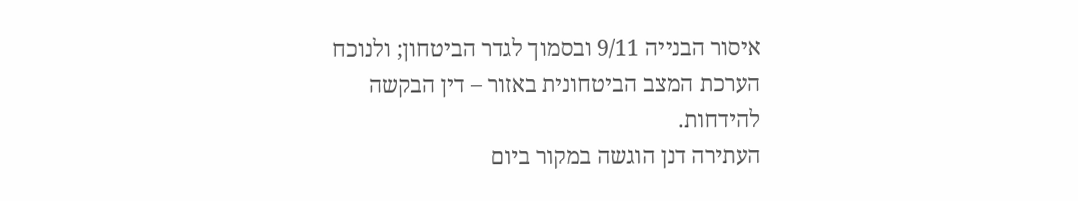איסור הבנייה 9/11 ובסמוך לגדר הביטחון; ולנוכח הערכת המצב הביטחונית באזור – דין הבקשה להידחות.
העתירה דנן הוגשה במקור ביום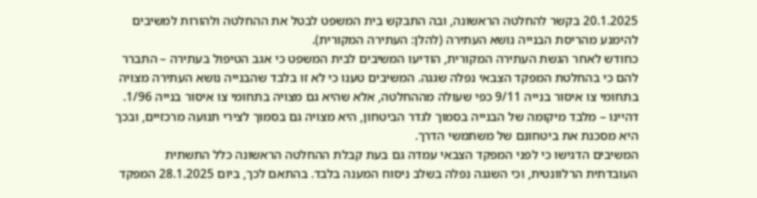20.1.2025 בקשר להחלטה הראשונה, ובה התבקש בית המשפט לבטל את ההחלטה ולהורות למשיבים להימנע מהריסת הבנייה נושא העתירה (להלן: העתירה המקורית).
כחודש לאחר הגשת העתירה המקורית, הודיעו המשיבים לבית המשפט כי אגב הטיפול בעתירה – התברר להם כי בהחלטת המפקד הצבאי נפלה שגגה. המשיבים טענו כי לא זו בלבד שהבנייה נושא העתירה מצויה בתחומי צו איסור בנייה 9/11 כפי שעולה מההחלטה, אלא שהיא גם מצויה בתחומי צו איסור בנייה 1/96. דהיינו – מלבד מיקומה של הבנייה בסמוך לגדר הביטחון, היא מצויה גם בסמוך לצירי תנועה מרכזיים, ובכך היא מסכנת את ביטחונם של משתמשי הדרך.
המשיבים הדגישו כי לפני המפקד הצבאי עמדה גם בעת קבלת ההחלטה הראשונה כלל התשתית העובדתית הרלוונטית, וכי השגגה נפלה בשלב ניסוח המענה בלבד. בהתאם לכך, ביום 28.1.2025 המפקד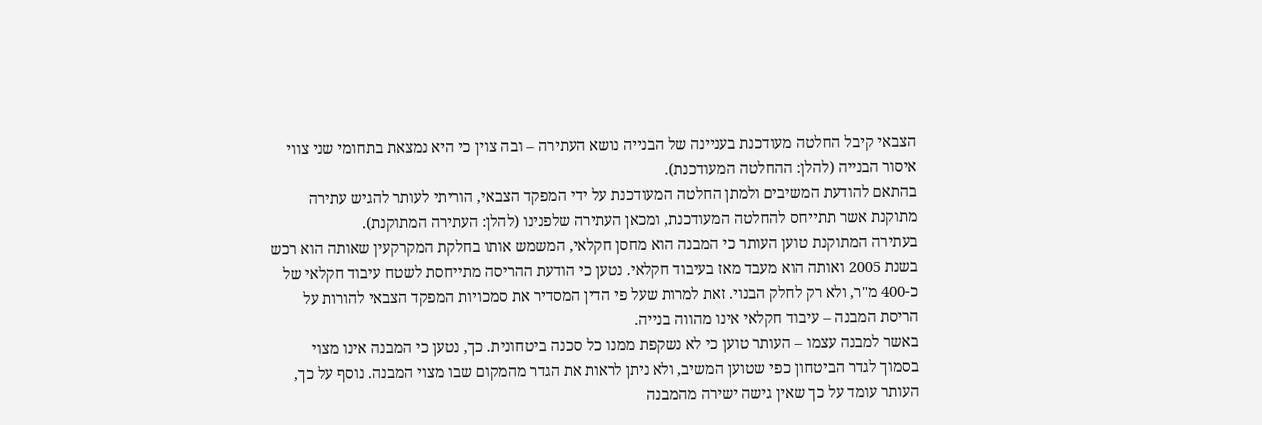הצבאי קיבל החלטה מעודכנת בעניינה של הבנייה נושא העתירה – ובה צוין כי היא נמצאת בתחומי שני צווי איסור הבנייה (להלן: ההחלטה המעודכנת).
בהתאם להודעת המשיבים ולמתן החלטה המעודכנת על ידי המפקד הצבאי, הוריתי לעותר להגיש עתירה מתוקנת אשר תתייחס להחלטה המעודכנת, ומכאן העתירה שלפנינו (להלן: העתירה המתוקנת).
בעתירה המתוקנת טוען העותר כי המבנה הוא מחסן חקלאי, המשמש אותו בחלקת המקרקעין שאותה הוא רכש בשנת 2005 ואותה הוא מעבד מאז בעיבוד חקלאי. נטען כי הודעת ההריסה מתייחסת לשטח עיבוד חקלאי של כ-400 מ"ר, ולא רק לחלק הבנוי. זאת למרות שעל פי הדין המסדיר את סמכויות המפקד הצבאי להורות על הריסת המבנה – עיבוד חקלאי אינו מהווה בנייה.
באשר למבנה עצמו – העותר טוען כי לא נשקפת ממנו כל סכנה ביטחונית. כך, נטען כי המבנה אינו מצוי בסמוך לגדר הביטחון כפי שטוען המשיב, ולא ניתן לראות את הגדר מהמקום שבו מצוי המבנה. נוסף על כך, העותר עומד על כך שאין גישה ישירה מהמבנה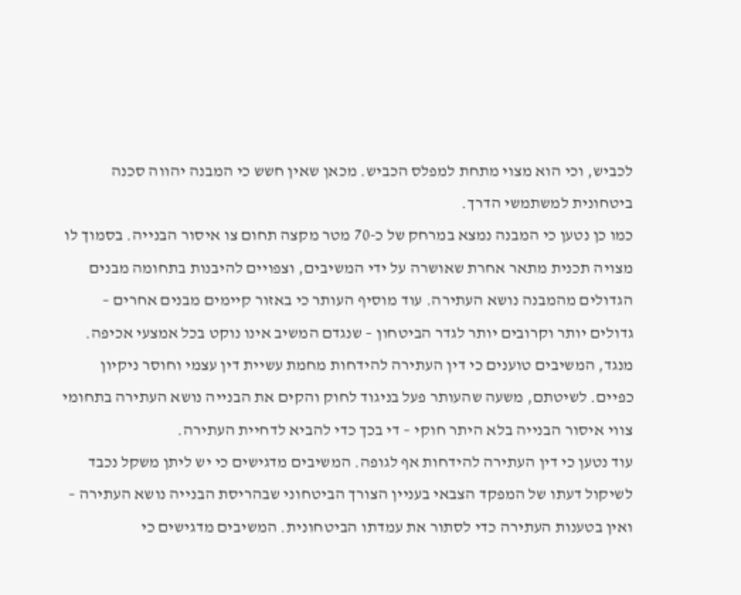לכביש, וכי הוא מצוי מתחת למפלס הכביש. מכאן שאין חשש כי המבנה יהווה סכנה ביטחונית למשתמשי הדרך.
כמו כן נטען כי המבנה נמצא במרחק של כ-70 מטר מקצה תחום צו איסור הבנייה. בסמוך לו מצויה תכנית מתאר אחרת שאושרה על ידי המשיבים, וצפויים להיבנות בתחומה מבנים הגדולים מהמבנה נושא העתירה. עוד מוסיף העותר כי באזור קיימים מבנים אחרים – גדולים יותר וקרובים יותר לגדר הביטחון – שנגדם המשיב אינו נוקט בכל אמצעי אכיפה.
מנגד, המשיבים טוענים כי דין העתירה להידחות מחמת עשיית דין עצמי וחוסר ניקיון כפיים. לשיטתם, משעה שהעותר פעל בניגוד לחוק והקים את הבנייה נושא העתירה בתחומי צווי איסור הבנייה בלא היתר חוקי – די בכך כדי להביא לדחיית העתירה.
עוד נטען כי דין העתירה להידחות אף לגופה. המשיבים מדגישים כי יש ליתן משקל נכבד לשיקול דעתו של המפקד הצבאי בעניין הצורך הביטחוני שבהריסת הבנייה נושא העתירה – ואין בטענות העתירה כדי לסתור את עמדתו הביטחונית. המשיבים מדגישים כי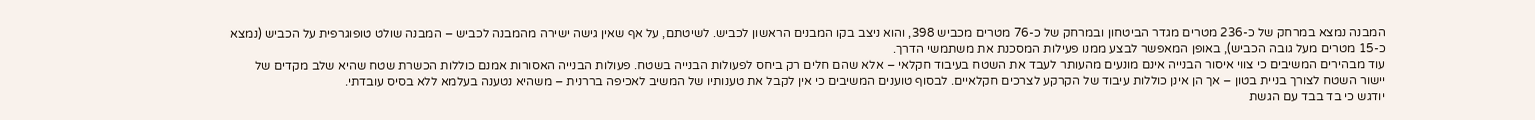המבנה נמצא במרחק של כ-236 מטרים מגדר הביטחון ובמרחק של כ-76 מטרים מכביש 398, והוא ניצב בקו המבנים הראשון לכביש. לשיטתם, על אף שאין גישה ישירה מהמבנה לכביש – המבנה שולט טופוגרפית על הכביש (נמצא כ-15 מטרים מעל גובה הכביש), באופן המאפשר לבצע ממנו פעילות המסכנת את משתמשי הדרך.
עוד מבהירים המשיבים כי צווי איסור הבנייה אינם מונעים מהעותר לעבד את השטח בעיבוד חקלאי – אלא שהם חלים רק ביחס לפעולות הבנייה בשטח. פעולות הבנייה האסורות אמנם כוללות הכשרת שטח שהיא שלב מקדים של יישור השטח לצורך בניית בטון – אך הן אינן כוללות עיבוד של הקרקע לצרכים חקלאיים. לבסוף טוענים המשיבים כי אין לקבל את טענותיו של המשיב לאכיפה בררנית – משהיא נטענה בעלמא ללא בסיס עובדתי.
יודגש כי בד בבד עם הגשת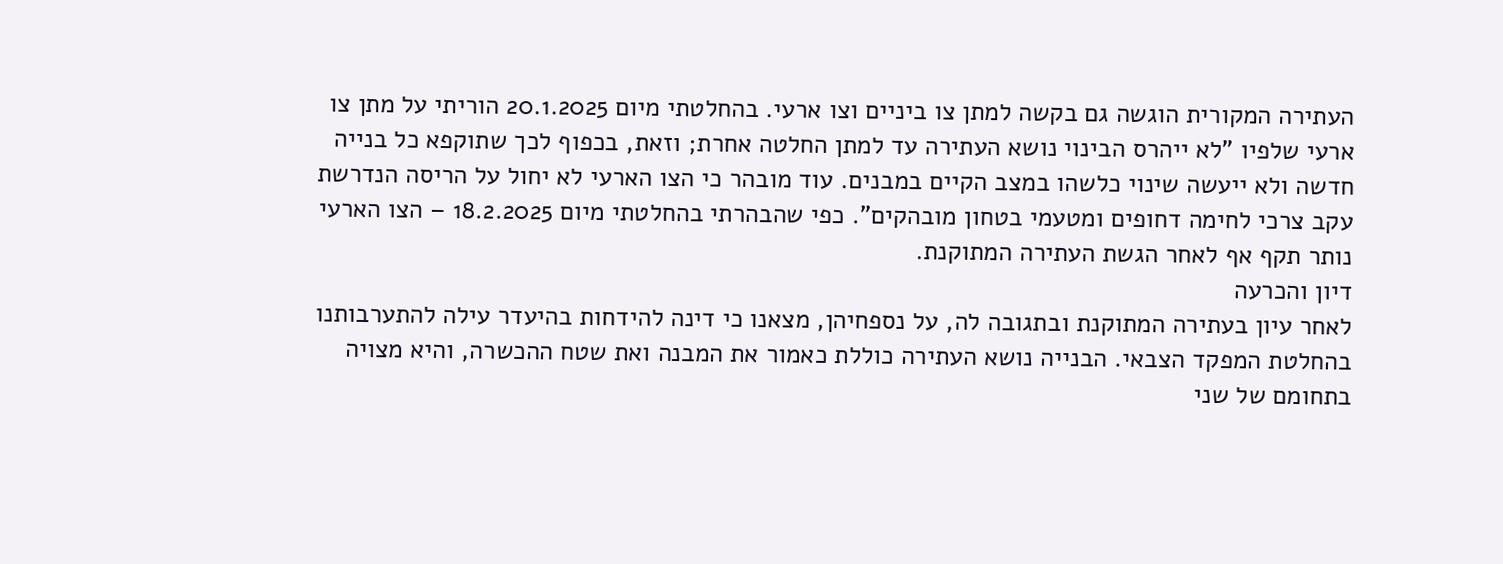העתירה המקורית הוגשה גם בקשה למתן צו ביניים וצו ארעי. בהחלטתי מיום 20.1.2025 הוריתי על מתן צו ארעי שלפיו "לא ייהרס הבינוי נושא העתירה עד למתן החלטה אחרת; וזאת, בכפוף לכך שתוקפא כל בנייה חדשה ולא ייעשה שינוי כלשהו במצב הקיים במבנים. עוד מובהר כי הצו הארעי לא יחול על הריסה הנדרשת עקב צרכי לחימה דחופים ומטעמי בטחון מובהקים". כפי שהבהרתי בהחלטתי מיום 18.2.2025 – הצו הארעי נותר תקף אף לאחר הגשת העתירה המתוקנת.
דיון והכרעה
לאחר עיון בעתירה המתוקנת ובתגובה לה, על נספחיהן, מצאנו כי דינה להידחות בהיעדר עילה להתערבותנו בהחלטת המפקד הצבאי. הבנייה נושא העתירה כוללת כאמור את המבנה ואת שטח ההכשרה, והיא מצויה בתחומם של שני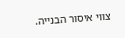צווי איסור הבנייה.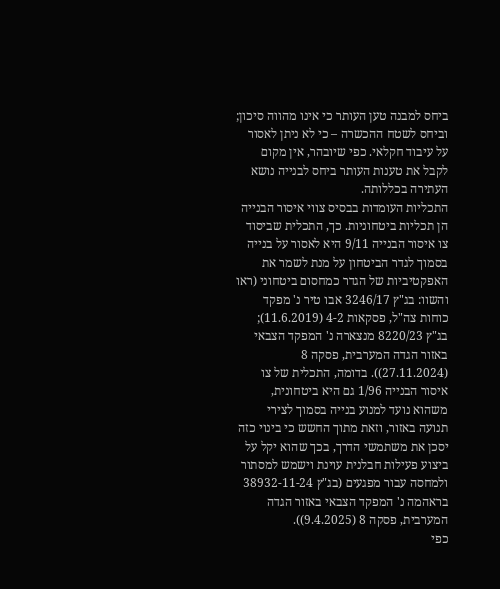ביחס למבנה טען העותר כי אינו מהווה סיכון; וביחס לשטח ההכשרה – כי לא ניתן לאסור על עיבוד חקלאי. כפי שיובהר, אין מקום לקבל את טענות העותר ביחס לבנייה נושא העתירה בכללותה.
התכליות העומדות בבסיס צווי איסור הבנייה הן תכליות ביטחוניות. כך, התכלית שביסוד צו איסור הבנייה 9/11 היא לאסור על בנייה בסמוך לגדר הביטחון על מנת לשמר את האפקטיביות של הגדר כמחסום ביטחוני (ראו והשוו: בג"ץ 3246/17 אבו טיר נ' מפקד כוחות צה"ל, פסקאות 4-2 (11.6.2019); בג"ץ 8220/23 מנצארה נ' המפקד הצבאי באזור הגדה המערבית, פסקה 8 (27.11.2024)). בדומה, התכלית של צו איסור הבנייה 1/96 גם היא ביטחונית, משהוא נועד למנוע בנייה בסמוך לצירי תנועה באזור, וזאת מתוך החשש כי בינוי כזה יסכן את משתמשי הדרך, בכך שהוא יקל על ביצוע פעילות חבלנית עוינת וישמש למסתור ולמחסה עבור מפגעים (בג"ץ 38932-11-24 בראהמה נ' המפקד הצבאי באזור הגדה המערבית, פסקה 8 (9.4.2025)).
כפי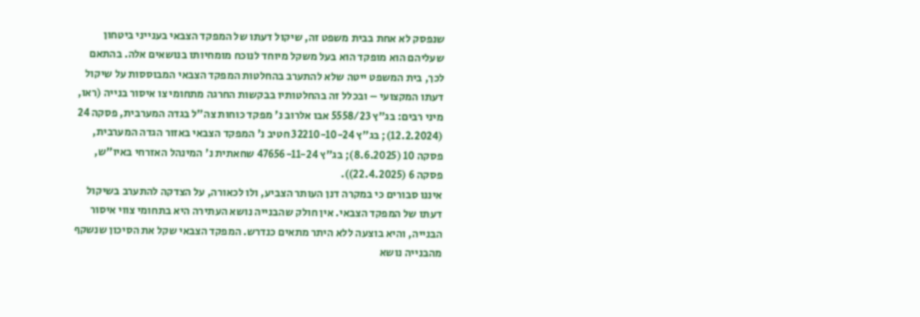שנפסק לא אחת בבית משפט זה, שיקול דעתו של המפקד הצבאי בענייני ביטחון שעליהם הוא מופקד הוא בעל משקל מיוחד לנוכח מומחיותו בנושאים אלה. בהתאם לכך, בית המשפט ייטה שלא להתערב בהחלטות המפקד הצבאי המבוססות על שיקול דעתו המקצועי – ובכלל זה בהחלטותיו בבקשות החרגה מתחומי צו איסור בנייה (ראו, מיני רבים: בג"ץ 5558/23 אבו אלרוב נ' מפקד כוחות צה"ל בגדה המערבית, פסקה 24 (12.2.2024); בג"ץ 32210-10-24 חטיב נ' המפקד הצבאי באזור הגדה המערבית, פסקה 10 (8.6.2025); בג"ץ 47656-11-24 שחאתית נ' המינהל האזרחי באיו"ש, פסקה 6 (22.4.2025)).
איננו סבורים כי במקרה דנן העותר הצביע, ולו לכאורה, על הצדקה להתערב בשיקול דעתו של המפקד הצבאי. אין חולק שהבנייה נושא העתירה היא בתחומי צווי איסור הבנייה, והיא בוצעה ללא היתר מתאים כנדרש. המפקד הצבאי שקל את הסיכון שנשקף מהבנייה נושא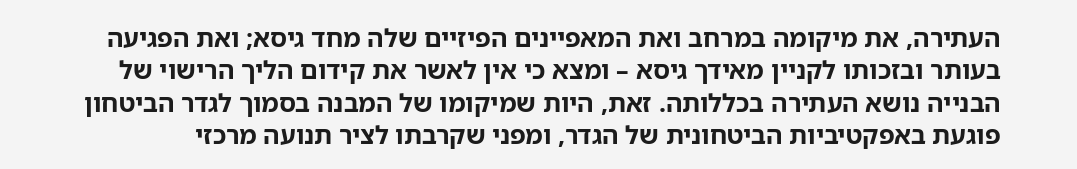העתירה, את מיקומה במרחב ואת המאפיינים הפיזיים שלה מחד גיסא; ואת הפגיעה בעותר ובזכותו לקניין מאידך גיסא – ומצא כי אין לאשר את קידום הליך הרישוי של הבנייה נושא העתירה בכללותה. זאת, היות שמיקומו של המבנה בסמוך לגדר הביטחון פוגעת באפקטיביות הביטחונית של הגדר, ומפני שקרבתו לציר תנועה מרכזי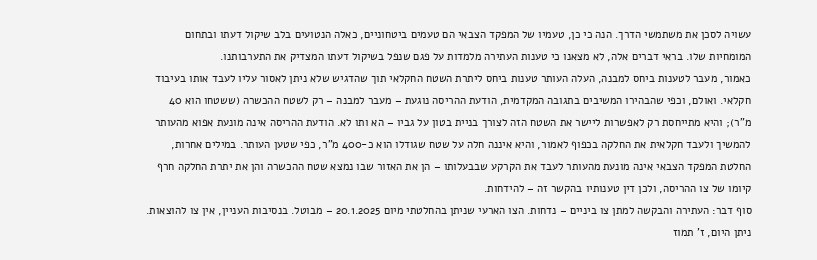עשויה לסכן את משתמשי הדרך. הנה כי כן, טעמיו של המפקד הצבאי הם טעמים ביטחוניים, כאלה הנטועים בלב שיקול דעתו ובתחום המומחיות שלו. בראי דברים אלה, לא מצאנו כי טענות העתירה מלמדות על פגם שנפל בשיקול דעתו המצדיק את התערבותנו.
כאמור, מעבר לטענות ביחס למבנה, העלה העותר טענות ביחס ליתרת השטח החקלאי תוך שהדגיש שלא ניתן לאסור עליו לעבד אותו בעיבוד חקלאי. ואולם, וכפי שהבהירו המשיבים בתגובה המקדמית, הודעת ההריסה נוגעת – מעבר למבנה – רק לשטח ההכשרה (ששטחו הוא 40 מ"ר); והיא מתייחסת רק לאפשרות ליישר את השטח הזה לצורך בניית בטון על גביו – הא ותו לא. הודעת ההריסה אינה מונעת אפוא מהעותר להמשיך ולעבד חקלאית את החלקה בכפוף לאמור, והיא איננה חלה על שטח שגודלו הוא כ-400 מ"ר, כפי שטען העותר. במילים אחרות, החלטת המפקד הצבאי אינה מונעת מהעותר לעבד את הקרקע שבבעלותו – הן את האזור שבו נמצא שטח ההכשרה והן את יתרת החלקה חרף קיומו של צו ההריסה, ולכן דין טענותיו בהקשר זה – להידחות.
סוף דבר: העתירה והבקשה למתן צו ביניים – נדחות. הצו הארעי שניתן בהחלטתי מיום 20.1.2025 – מבוטל. בנסיבות העניין, אין צו להוצאות.
ניתן היום, ז' תמוז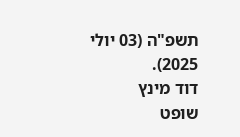תשפ"ה (03 יולי 2025).
דוד מינץ
שופט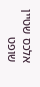אלכס שטיין
שופט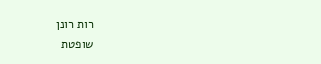רות רונן
שופטת